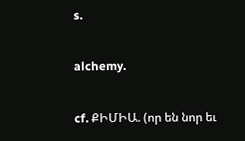s.

alchemy.

cf. ՔԻՄԻԱ. (որ են նոր եւ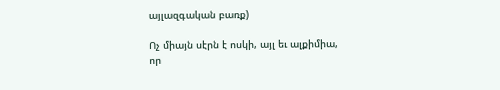այլազգական բառք)

Ոչ միայն սէրն է ոսկի, այլ եւ ալքիմիա, որ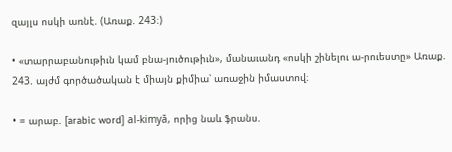զայլս ոսկի առնէ. (Առաք. 243։)

• «տարրաբանութիւն կամ բնա-յուծութիւն», մանաւանդ «ոսկի շինելու ա-րուեստը» Առաք. 243. այժմ գործածական է միայն քիմիա՝ առաջին իմաստով։

• = արաբ. [arabic word] al-kimyā, որից նաև ֆրանս.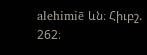alehimiē ևն։ Հիւբշ. 262։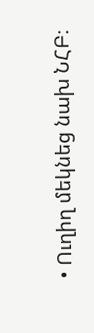• Ուղիղ մեկնեց նախ ՆՀԲ։